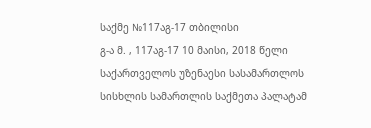საქმე №117აგ-17 თბილისი
გ-ა მ. , 117აგ-17 10 მაისი, 2018 წელი
საქართველოს უზენაესი სასამართლოს
სისხლის სამართლის საქმეთა პალატამ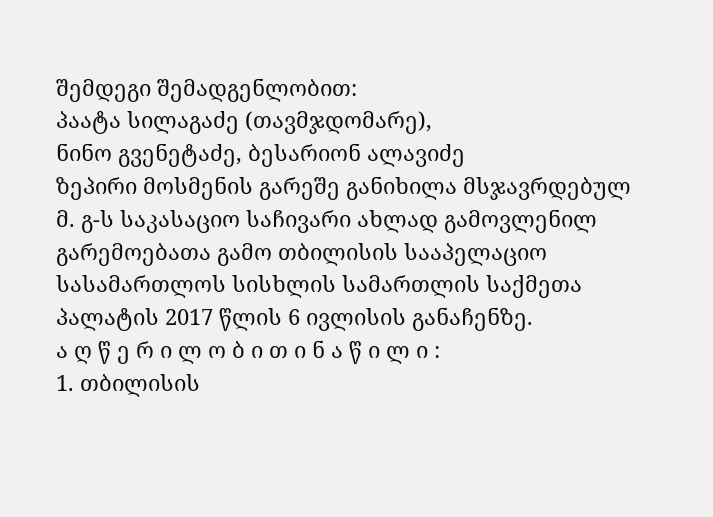შემდეგი შემადგენლობით:
პაატა სილაგაძე (თავმჯდომარე),
ნინო გვენეტაძე, ბესარიონ ალავიძე
ზეპირი მოსმენის გარეშე განიხილა მსჯავრდებულ მ. გ-ს საკასაციო საჩივარი ახლად გამოვლენილ გარემოებათა გამო თბილისის სააპელაციო სასამართლოს სისხლის სამართლის საქმეთა პალატის 2017 წლის 6 ივლისის განაჩენზე.
ა ღ წ ე რ ი ლ ო ბ ი თ ი ნ ა წ ი ლ ი :
1. თბილისის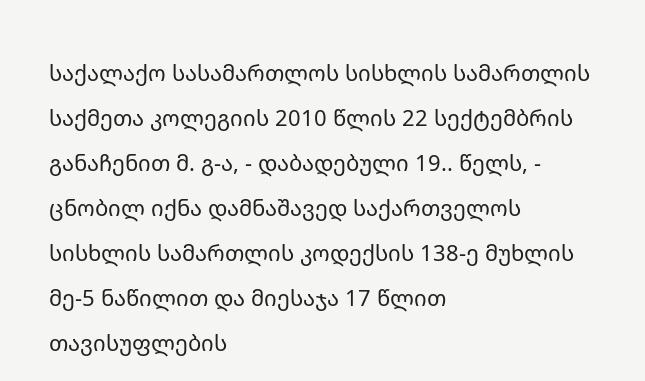საქალაქო სასამართლოს სისხლის სამართლის საქმეთა კოლეგიის 2010 წლის 22 სექტემბრის განაჩენით მ. გ-ა, - დაბადებული 19.. წელს, - ცნობილ იქნა დამნაშავედ საქართველოს სისხლის სამართლის კოდექსის 138-ე მუხლის მე-5 ნაწილით და მიესაჯა 17 წლით თავისუფლების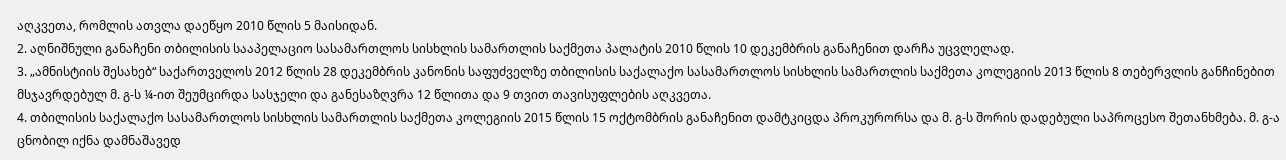აღკვეთა, რომლის ათვლა დაეწყო 2010 წლის 5 მაისიდან.
2. აღნიშნული განაჩენი თბილისის სააპელაციო სასამართლოს სისხლის სამართლის საქმეთა პალატის 2010 წლის 10 დეკემბრის განაჩენით დარჩა უცვლელად.
3. „ამნისტიის შესახებ“ საქართველოს 2012 წლის 28 დეკემბრის კანონის საფუძველზე თბილისის საქალაქო სასამართლოს სისხლის სამართლის საქმეთა კოლეგიის 2013 წლის 8 თებერვლის განჩინებით მსჯავრდებულ მ. გ-ს ¼-ით შეუმცირდა სასჯელი და განესაზღვრა 12 წლითა და 9 თვით თავისუფლების აღკვეთა.
4. თბილისის საქალაქო სასამართლოს სისხლის სამართლის საქმეთა კოლეგიის 2015 წლის 15 ოქტომბრის განაჩენით დამტკიცდა პროკურორსა და მ. გ-ს შორის დადებული საპროცესო შეთანხმება. მ. გ-ა ცნობილ იქნა დამნაშავედ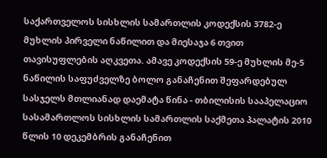საქართველოს სისხლის სამართლის კოდექსის 3782-ე მუხლის პირველი ნაწილით და მიესაჯა 6 თვით თავისუფლების აღკვეთა. ამავე კოდექსის 59-ე მუხლის მე-5 ნაწილის საფუძველზე ბოლო განაჩენით შეფარდებულ სასჯელს მთლიანად დაემატა წინა - თბილისის სააპელაციო სასამართლოს სისხლის სამართლის საქმეთა პალატის 2010 წლის 10 დეკემბრის განაჩენით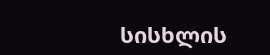სისხლის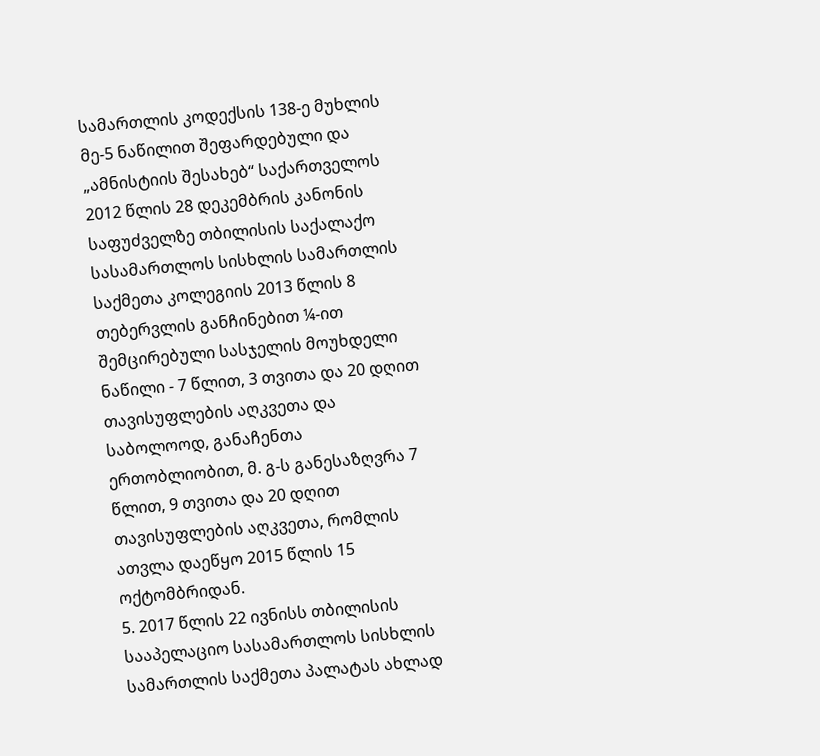სამართლის კოდექსის 138-ე მუხლის მე-5 ნაწილით შეფარდებული და „ამნისტიის შესახებ“ საქართველოს 2012 წლის 28 დეკემბრის კანონის საფუძველზე თბილისის საქალაქო სასამართლოს სისხლის სამართლის საქმეთა კოლეგიის 2013 წლის 8 თებერვლის განჩინებით ¼-ით შემცირებული სასჯელის მოუხდელი ნაწილი - 7 წლით, 3 თვითა და 20 დღით თავისუფლების აღკვეთა და საბოლოოდ, განაჩენთა ერთობლიობით, მ. გ-ს განესაზღვრა 7 წლით, 9 თვითა და 20 დღით თავისუფლების აღკვეთა, რომლის ათვლა დაეწყო 2015 წლის 15 ოქტომბრიდან.
5. 2017 წლის 22 ივნისს თბილისის სააპელაციო სასამართლოს სისხლის სამართლის საქმეთა პალატას ახლად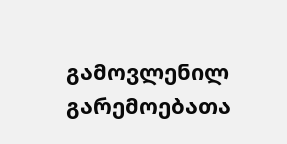გამოვლენილ გარემოებათა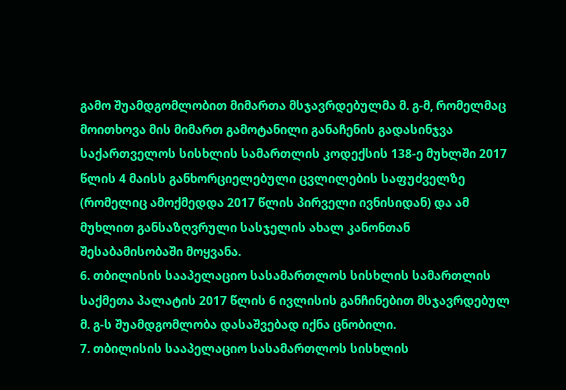გამო შუამდგომლობით მიმართა მსჯავრდებულმა მ. გ-მ, რომელმაც მოითხოვა მის მიმართ გამოტანილი განაჩენის გადასინჯვა საქართველოს სისხლის სამართლის კოდექსის 138-ე მუხლში 2017 წლის 4 მაისს განხორციელებული ცვლილების საფუძველზე (რომელიც ამოქმედდა 2017 წლის პირველი ივნისიდან) და ამ მუხლით განსაზღვრული სასჯელის ახალ კანონთან შესაბამისობაში მოყვანა.
6. თბილისის სააპელაციო სასამართლოს სისხლის სამართლის საქმეთა პალატის 2017 წლის 6 ივლისის განჩინებით მსჯავრდებულ მ. გ-ს შუამდგომლობა დასაშვებად იქნა ცნობილი.
7. თბილისის სააპელაციო სასამართლოს სისხლის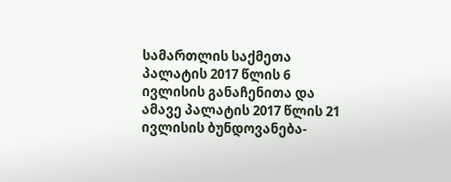სამართლის საქმეთა პალატის 2017 წლის 6 ივლისის განაჩენითა და ამავე პალატის 2017 წლის 21 ივლისის ბუნდოვანება-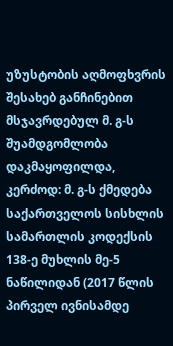უზუსტობის აღმოფხვრის შესახებ განჩინებით მსჯავრდებულ მ. გ-ს შუამდგომლობა დაკმაყოფილდა, კერძოდ: მ. გ-ს ქმედება საქართველოს სისხლის სამართლის კოდექსის 138-ე მუხლის მე-5 ნაწილიდან (2017 წლის პირველ ივნისამდე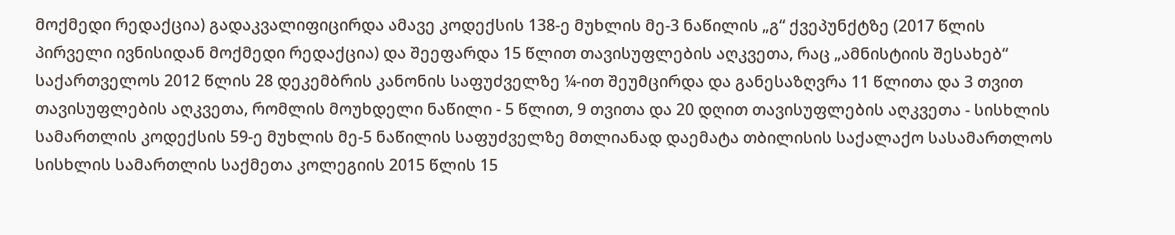მოქმედი რედაქცია) გადაკვალიფიცირდა ამავე კოდექსის 138-ე მუხლის მე-3 ნაწილის „გ“ ქვეპუნქტზე (2017 წლის პირველი ივნისიდან მოქმედი რედაქცია) და შეეფარდა 15 წლით თავისუფლების აღკვეთა, რაც „ამნისტიის შესახებ“ საქართველოს 2012 წლის 28 დეკემბრის კანონის საფუძველზე ¼-ით შეუმცირდა და განესაზღვრა 11 წლითა და 3 თვით თავისუფლების აღკვეთა, რომლის მოუხდელი ნაწილი - 5 წლით, 9 თვითა და 20 დღით თავისუფლების აღკვეთა - სისხლის სამართლის კოდექსის 59-ე მუხლის მე-5 ნაწილის საფუძველზე მთლიანად დაემატა თბილისის საქალაქო სასამართლოს სისხლის სამართლის საქმეთა კოლეგიის 2015 წლის 15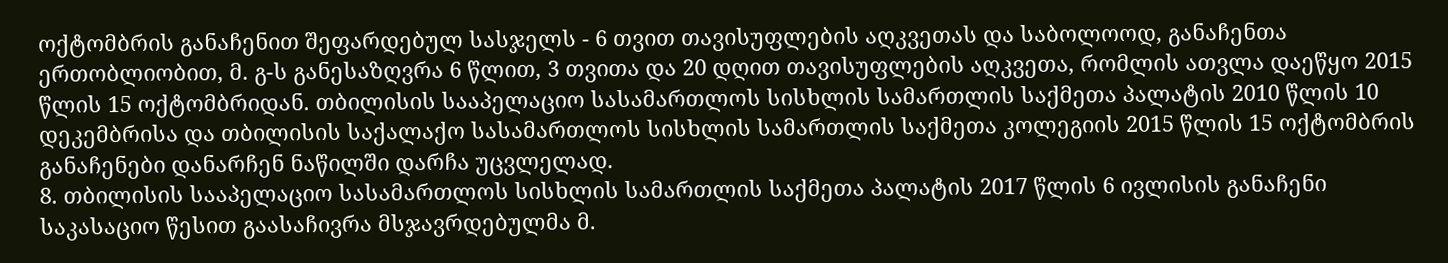ოქტომბრის განაჩენით შეფარდებულ სასჯელს - 6 თვით თავისუფლების აღკვეთას და საბოლოოდ, განაჩენთა ერთობლიობით, მ. გ-ს განესაზღვრა 6 წლით, 3 თვითა და 20 დღით თავისუფლების აღკვეთა, რომლის ათვლა დაეწყო 2015 წლის 15 ოქტომბრიდან. თბილისის სააპელაციო სასამართლოს სისხლის სამართლის საქმეთა პალატის 2010 წლის 10 დეკემბრისა და თბილისის საქალაქო სასამართლოს სისხლის სამართლის საქმეთა კოლეგიის 2015 წლის 15 ოქტომბრის განაჩენები დანარჩენ ნაწილში დარჩა უცვლელად.
8. თბილისის სააპელაციო სასამართლოს სისხლის სამართლის საქმეთა პალატის 2017 წლის 6 ივლისის განაჩენი საკასაციო წესით გაასაჩივრა მსჯავრდებულმა მ.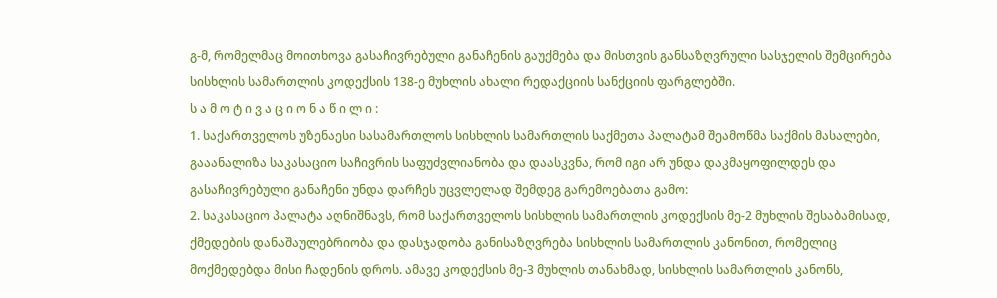გ-მ, რომელმაც მოითხოვა გასაჩივრებული განაჩენის გაუქმება და მისთვის განსაზღვრული სასჯელის შემცირება სისხლის სამართლის კოდექსის 138-ე მუხლის ახალი რედაქციის სანქციის ფარგლებში.
ს ა მ ო ტ ი ვ ა ც ი ო ნ ა წ ი ლ ი :
1. საქართველოს უზენაესი სასამართლოს სისხლის სამართლის საქმეთა პალატამ შეამოწმა საქმის მასალები, გააანალიზა საკასაციო საჩივრის საფუძვლიანობა და დაასკვნა, რომ იგი არ უნდა დაკმაყოფილდეს და გასაჩივრებული განაჩენი უნდა დარჩეს უცვლელად შემდეგ გარემოებათა გამო:
2. საკასაციო პალატა აღნიშნავს, რომ საქართველოს სისხლის სამართლის კოდექსის მე-2 მუხლის შესაბამისად, ქმედების დანაშაულებრიობა და დასჯადობა განისაზღვრება სისხლის სამართლის კანონით, რომელიც მოქმედებდა მისი ჩადენის დროს. ამავე კოდექსის მე-3 მუხლის თანახმად, სისხლის სამართლის კანონს,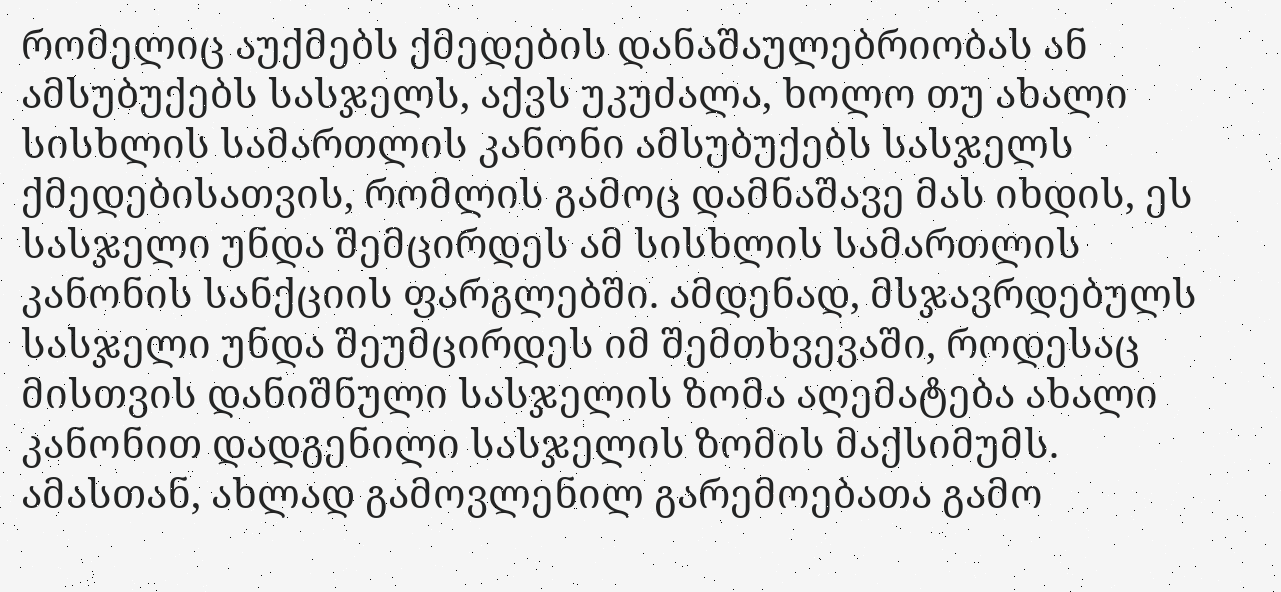რომელიც აუქმებს ქმედების დანაშაულებრიობას ან ამსუბუქებს სასჯელს, აქვს უკუძალა, ხოლო თუ ახალი სისხლის სამართლის კანონი ამსუბუქებს სასჯელს ქმედებისათვის, რომლის გამოც დამნაშავე მას იხდის, ეს სასჯელი უნდა შემცირდეს ამ სისხლის სამართლის კანონის სანქციის ფარგლებში. ამდენად, მსჯავრდებულს სასჯელი უნდა შეუმცირდეს იმ შემთხვევაში, როდესაც მისთვის დანიშნული სასჯელის ზომა აღემატება ახალი კანონით დადგენილი სასჯელის ზომის მაქსიმუმს. ამასთან, ახლად გამოვლენილ გარემოებათა გამო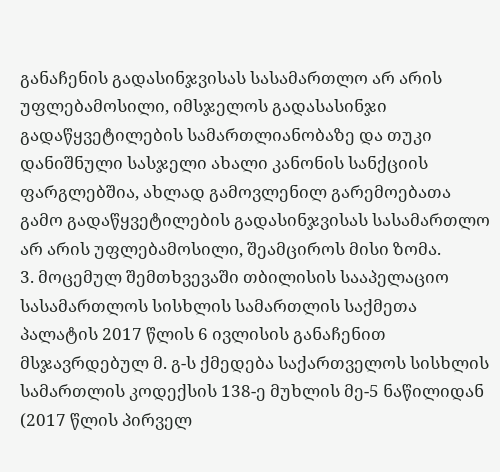განაჩენის გადასინჯვისას სასამართლო არ არის უფლებამოსილი, იმსჯელოს გადასასინჯი გადაწყვეტილების სამართლიანობაზე და თუკი დანიშნული სასჯელი ახალი კანონის სანქციის ფარგლებშია, ახლად გამოვლენილ გარემოებათა გამო გადაწყვეტილების გადასინჯვისას სასამართლო არ არის უფლებამოსილი, შეამციროს მისი ზომა.
3. მოცემულ შემთხვევაში თბილისის სააპელაციო სასამართლოს სისხლის სამართლის საქმეთა პალატის 2017 წლის 6 ივლისის განაჩენით მსჯავრდებულ მ. გ-ს ქმედება საქართველოს სისხლის სამართლის კოდექსის 138-ე მუხლის მე-5 ნაწილიდან (2017 წლის პირველ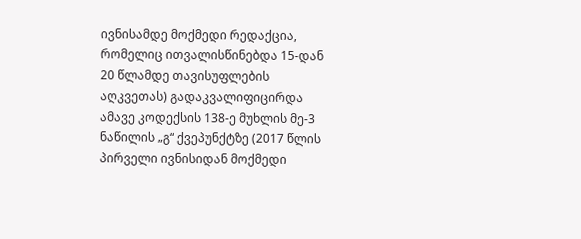ივნისამდე მოქმედი რედაქცია, რომელიც ითვალისწინებდა 15-დან 20 წლამდე თავისუფლების აღკვეთას) გადაკვალიფიცირდა ამავე კოდექსის 138-ე მუხლის მე-3 ნაწილის „გ“ ქვეპუნქტზე (2017 წლის პირველი ივნისიდან მოქმედი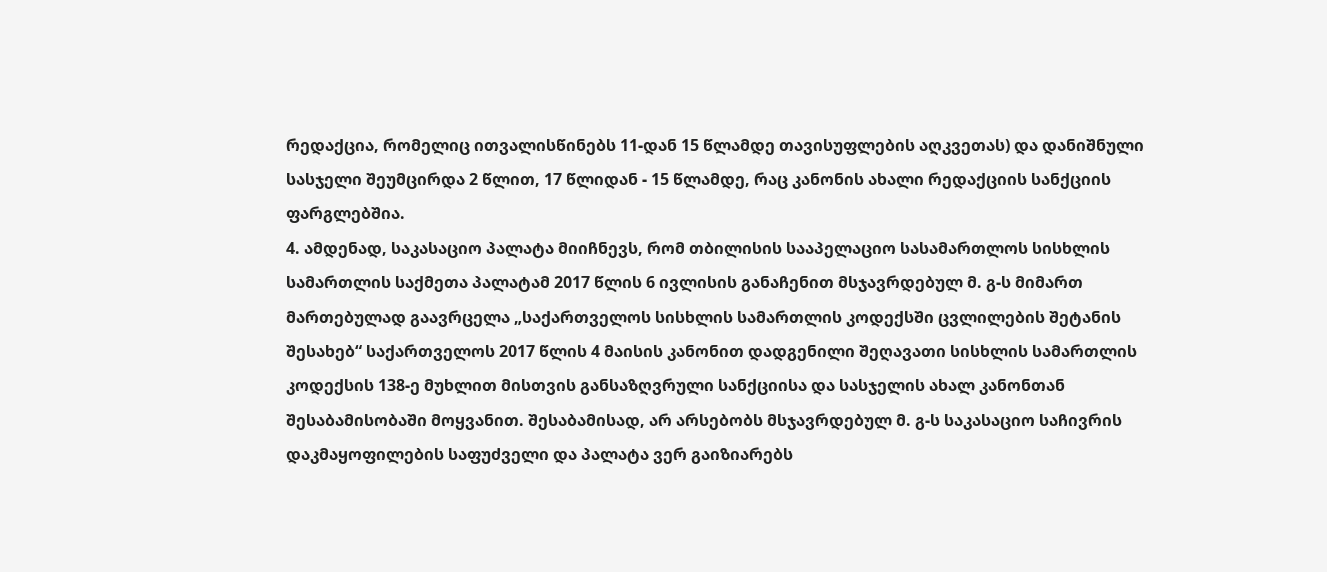რედაქცია, რომელიც ითვალისწინებს 11-დან 15 წლამდე თავისუფლების აღკვეთას) და დანიშნული სასჯელი შეუმცირდა 2 წლით, 17 წლიდან - 15 წლამდე, რაც კანონის ახალი რედაქციის სანქციის ფარგლებშია.
4. ამდენად, საკასაციო პალატა მიიჩნევს, რომ თბილისის სააპელაციო სასამართლოს სისხლის სამართლის საქმეთა პალატამ 2017 წლის 6 ივლისის განაჩენით მსჯავრდებულ მ. გ-ს მიმართ მართებულად გაავრცელა „საქართველოს სისხლის სამართლის კოდექსში ცვლილების შეტანის შესახებ“ საქართველოს 2017 წლის 4 მაისის კანონით დადგენილი შეღავათი სისხლის სამართლის კოდექსის 138-ე მუხლით მისთვის განსაზღვრული სანქციისა და სასჯელის ახალ კანონთან შესაბამისობაში მოყვანით. შესაბამისად, არ არსებობს მსჯავრდებულ მ. გ-ს საკასაციო საჩივრის დაკმაყოფილების საფუძველი და პალატა ვერ გაიზიარებს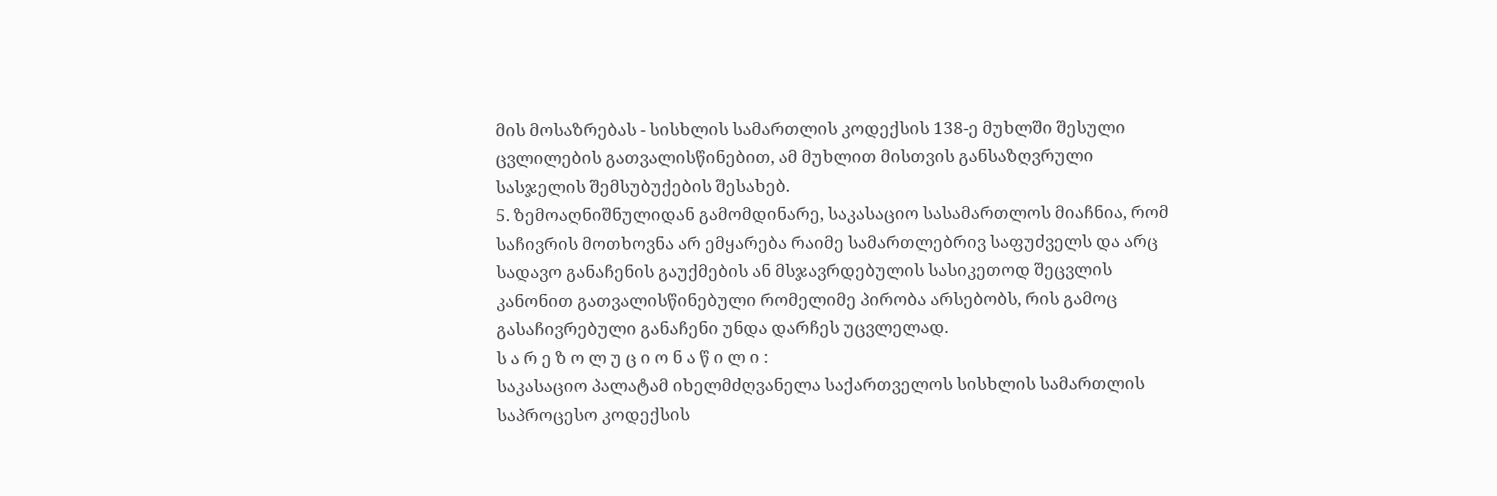მის მოსაზრებას - სისხლის სამართლის კოდექსის 138-ე მუხლში შესული ცვლილების გათვალისწინებით, ამ მუხლით მისთვის განსაზღვრული სასჯელის შემსუბუქების შესახებ.
5. ზემოაღნიშნულიდან გამომდინარე, საკასაციო სასამართლოს მიაჩნია, რომ საჩივრის მოთხოვნა არ ემყარება რაიმე სამართლებრივ საფუძველს და არც სადავო განაჩენის გაუქმების ან მსჯავრდებულის სასიკეთოდ შეცვლის კანონით გათვალისწინებული რომელიმე პირობა არსებობს, რის გამოც გასაჩივრებული განაჩენი უნდა დარჩეს უცვლელად.
ს ა რ ე ზ ო ლ უ ც ი ო ნ ა წ ი ლ ი :
საკასაციო პალატამ იხელმძღვანელა საქართველოს სისხლის სამართლის საპროცესო კოდექსის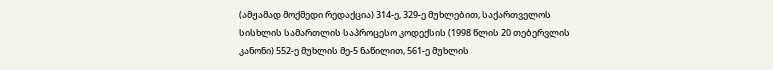(ამჟამად მოქმედი რედაქცია) 314-ე, 329-ე მუხლებით, საქართველოს სისხლის სამართლის საპროცესო კოდექსის (1998 წლის 20 თებერვლის კანონი) 552-ე მუხლის მე-5 ნაწილით, 561-ე მუხლის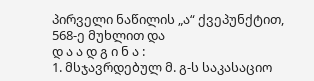პირველი ნაწილის „ა“ ქვეპუნქტით, 568-ე მუხლით და
დ ა ა დ გ ი ნ ა :
1. მსჯავრდებულ მ. გ-ს საკასაციო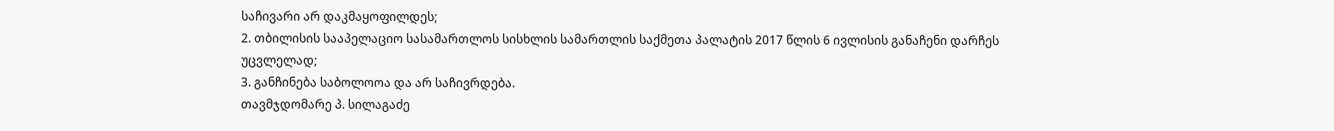საჩივარი არ დაკმაყოფილდეს;
2. თბილისის სააპელაციო სასამართლოს სისხლის სამართლის საქმეთა პალატის 2017 წლის 6 ივლისის განაჩენი დარჩეს უცვლელად;
3. განჩინება საბოლოოა და არ საჩივრდება.
თავმჯდომარე პ. სილაგაძე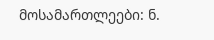მოსამართლეები: ნ.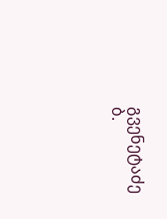გვენეტაძე
ბ.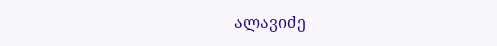ალავიძე